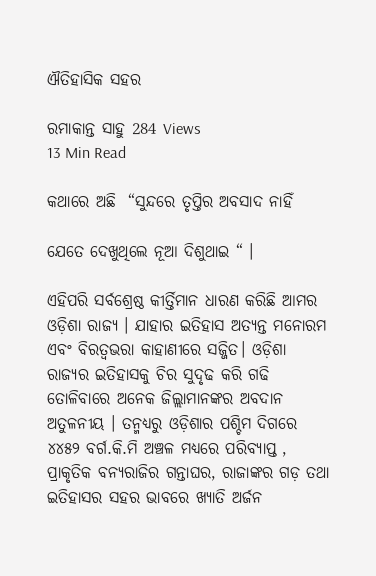ଐତିହାସିକ ସହର

ରମାକାନ୍ତ ସାହୁ 284 Views
13 Min Read

କଥାରେ ଅଛି  “ସୁନ୍ଦରେ ତୃପ୍ତିର ଅବସାଦ ନାହିଁ

ଯେତେ ଦେଖୁଥିଲେ ନୂଆ ଦିଶୁଥାଇ “ ।

ଏହିପରି ସର୍ବଶ୍ରେଷ୍ଠ କୀର୍ତ୍ତିମାନ ଧାରଣ କରିଛି ଆମର ଓଡ଼ିଶା ରାଜ୍ୟ । ଯାହାର ଇତିହାସ ଅତ୍ୟନ୍ତ ମନୋରମ ଏବଂ ବିରତ୍ଵଭରା କାହାଣୀରେ ସଜ୍ଜିତ। ଓଡ଼ିଶା ରାଜ୍ୟର ଇତିହାସକୁ ଚିର ସୁଦୃଢ କରି ଗଢି ତୋଳିବାରେ ଅନେକ ଜିଲ୍ଲାମାନଙ୍କର ଅବଦାନ ଅତୁଳନୀୟ । ତନ୍ମଧ୍ୟରୁ ଓଡ଼ିଶାର ପଶ୍ଚିମ ଦିଗରେ ୪୪୫୨ ବର୍ଗ.କି.ମି ଅଞ୍ଚଳ ମଧ୍ୟରେ ପରିବ୍ୟାପ୍ତ , ପ୍ରାକୃତିକ ବନ୍ୟରାଜିର ଗନ୍ତାଘର, ରାଜାଙ୍କର ଗଡ଼ ତଥା ଇତିହାସର ସହର ଭାବରେ ଖ୍ୟାତି ଅର୍ଜନ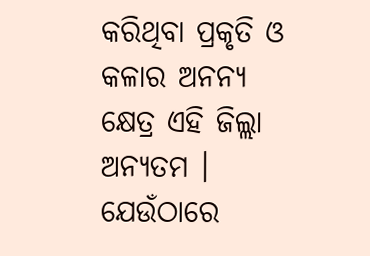କରିଥିବା ପ୍ରକୃତି ଓ କଳାର ଅନନ୍ୟ କ୍ଷେତ୍ର ଏହି ଜିଲ୍ଲା ଅନ୍ୟତମ । ଯେଉଁଠାରେ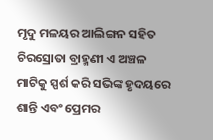ମୃଦୁ ମଳୟର ଆଲିଙ୍ଗନ ସହିତ ଚିରସ୍ରୋତା ବ୍ରାହ୍ମଣୀ ଏ ଅଞ୍ଚଳ ମାଟିକୁ ସ୍ପର୍ଶ କରି ସଭିଙ୍କ ହୃଦୟରେ ଶାନ୍ତି ଏବଂ ପ୍ରେମର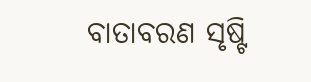ବାତାବରଣ ସୃଷ୍ଟି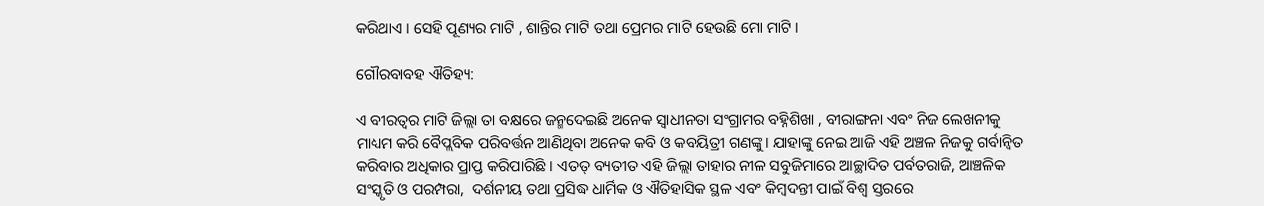କରିଥାଏ । ସେହି ପୂଣ୍ୟର ମାଟି , ଶାନ୍ତିର ମାଟି ତଥା ପ୍ରେମର ମାଟି ହେଉଛି ମୋ ମାଟି ।

ଗୌରବାବହ ଐତିହ୍ୟ:

ଏ ବୀରତ୍ୱର ମାଟି ଜିଲ୍ଲା ତା ବକ୍ଷରେ ଜନ୍ମଦେଇଛି ଅନେକ ସ୍ଵାଧୀନତା ସଂଗ୍ରାମର ବହ୍ନିଶିଖା , ବୀରାଙ୍ଗନା ଏବଂ ନିଜ ଲେଖନୀକୁ ମାଧ୍ୟମ କରି ବୈପ୍ଲବିକ ପରିବର୍ତ୍ତନ ଆଣିଥିବା ଅନେକ କବି ଓ କବୟିତ୍ରୀ ଗଣଙ୍କୁ। ଯାହାଙ୍କୁ ନେଇ ଆଜି ଏହି ଅଞ୍ଚଳ ନିଜକୁ ଗର୍ବାନ୍ଵିତ କରିବାର ଅଧିକାର ପ୍ରାପ୍ତ କରିପାରିଛି । ଏତତ୍ ବ୍ୟତୀତ ଏହି ଜିଲ୍ଲା ତାହାର ନୀଳ ସବୁଜିମାରେ ଆଚ୍ଛାଦିତ ପର୍ବତରାଜି, ଆଞ୍ଚଳିକ ସଂସ୍କୃତି ଓ ପରମ୍ପରା,  ଦର୍ଶନୀୟ ତଥା ପ୍ରସିଦ୍ଧ ଧାର୍ମିକ ଓ ଐତିହାସିକ ସ୍ଥଳ ଏବଂ କିମ୍ବଦନ୍ତୀ ପାଇଁ ବିଶ୍ଵ ସ୍ତରରେ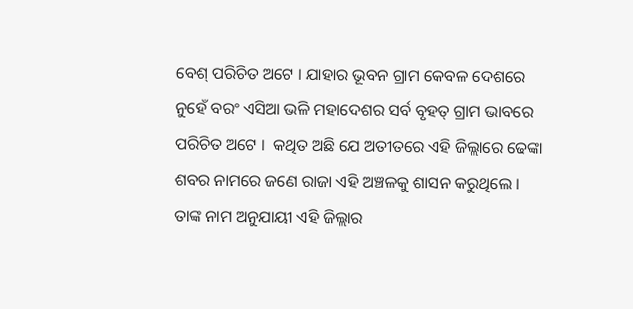ବେଶ୍ ପରିଚିତ ଅଟେ । ଯାହାର ଭୂବନ ଗ୍ରାମ କେବଳ ଦେଶରେ ନୁହେଁ ବରଂ ଏସିଆ ଭଳି ମହାଦେଶର ସର୍ବ ବୃହତ୍ ଗ୍ରାମ ଭାବରେ ପରିଚିତ ଅଟେ ।  କଥିତ ଅଛି ଯେ ଅତୀତରେ ଏହି ଜିଲ୍ଲାରେ ଢେଙ୍କା ଶବର ନାମରେ ଜଣେ ରାଜା ଏହି ଅଞ୍ଚଳକୁ ଶାସନ କରୁଥିଲେ । ତାଙ୍କ ନାମ ଅନୁଯାୟୀ ଏହି ଜିଲ୍ଲାର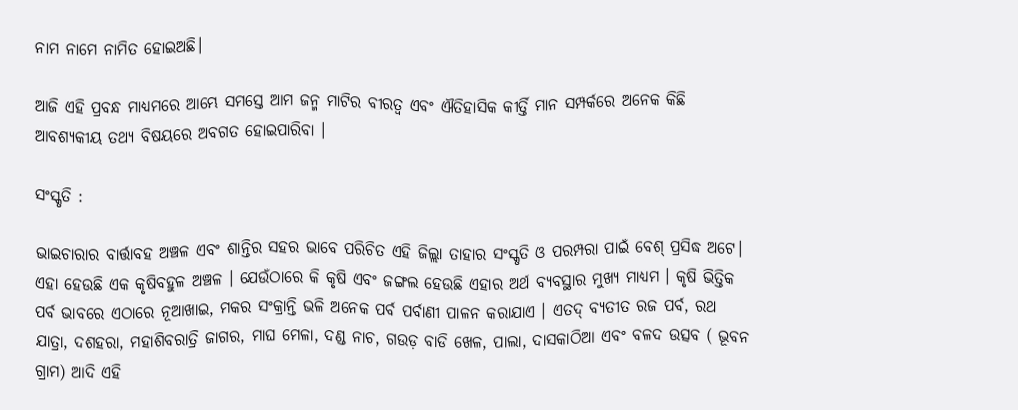ନାମ ନାମେ ନାମିତ ହୋଇଅଛି।

ଆଜି ଏହି ପ୍ରବନ୍ଧ ମାଧ୍ୟମରେ ଆମ୍ଭେ ସମସ୍ତେ ଆମ ଜନ୍ମ ମାଟିର ବୀରତ୍ୱ ଏବଂ ଐତିହାସିକ କୀର୍ତ୍ତି ମାନ ସମ୍ପର୍କରେ ଅନେକ କିଛି ଆବଶ୍ୟକୀୟ ତଥ୍ୟ ବିଷୟରେ ଅବଗତ ହୋଇପାରିବା ।

ସଂସ୍କୃତି :

ଭାଇଚାରାର ବାର୍ତ୍ତାବହ ଅଞ୍ଚଳ ଏବଂ ଶାନ୍ତିର ସହର ଭାବେ ପରିଚିତ ଏହି ଜିଲ୍ଲା ତାହାର ସଂସ୍କୃତି ଓ ପରମ୍ପରା ପାଇଁ ବେଶ୍ ପ୍ରସିଦ୍ଧ ଅଟେ। ଏହା ହେଉଛି ଏକ କୃଷିବହୁଳ ଅଞ୍ଚଳ । ଯେଉଁଠାରେ କି କୃଷି ଏବଂ ଜଙ୍ଗଲ ହେଉଛି ଏହାର ଅର୍ଥ ବ୍ୟବସ୍ଥାର ମୁଖ୍ୟ ମାଧ୍ୟମ । କୃଷି ଭିତ୍ତିକ ପର୍ବ ଭାବରେ ଏଠାରେ ନୂଆଖାଇ, ମକର ସଂକ୍ରାନ୍ତି ଭଳି ଅନେକ ପର୍ବ ପର୍ବାଣୀ ପାଳନ କରାଯାଏ । ଏତଦ୍ ବ୍ୟତୀତ ରଜ ପର୍ବ, ରଥ ଯାତ୍ରା, ଦଶହରା, ମହାଶିବରାତ୍ରି ଜାଗର, ମାଘ ମେଳା, ଦଣ୍ଡ ନାଚ, ଗଉଡ଼ ବାଡି ଖେଳ, ପାଲା, ଦାସକାଠିଆ ଏବଂ ବଳଦ ଉତ୍ସବ ( ଭୂବନ ଗ୍ରାମ) ଆଦି ଏହି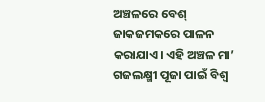ଅଞ୍ଚଳରେ ବେଶ୍ ଜାକଜମକରେ ପାଳନ କରାଯାଏ। ଏହି ଅଞ୍ଚଳ ମା’ ଗଜଲକ୍ଷ୍ମୀ ପୂଜା ପାଇଁ ବିଶ୍ଵ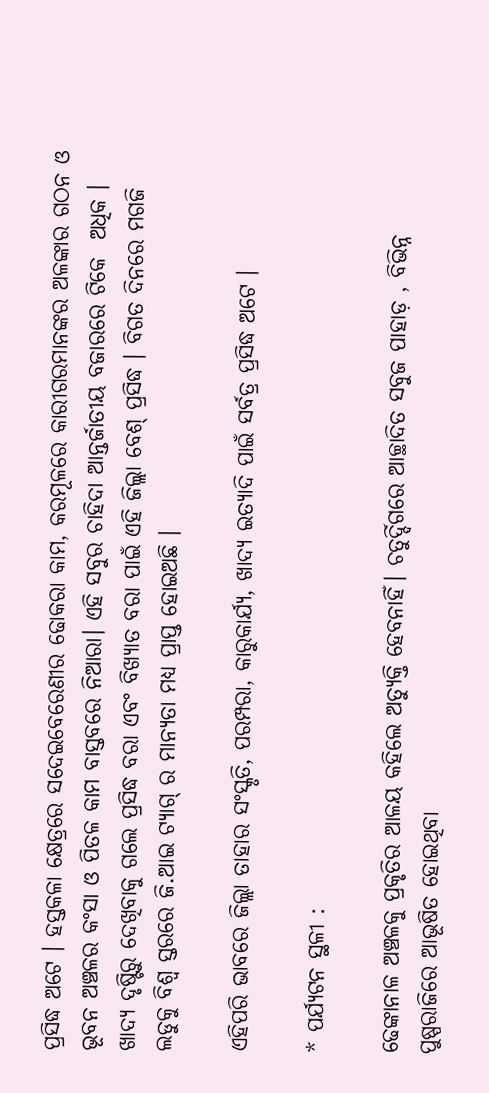ପ୍ରସିଦ୍ଧ ଅଟେ । ହସ୍ତକଳା କ୍ଷେତ୍ରରେ ସଦେଇବେରେଣୀର ଢୋକରା କାମ, କରମୂଳରେ କାରୀଗରମାନଙ୍କର ଅଳଙ୍କାର ଗଠନ ଓ ଭୂବନ ଅଞ୍ଚଳର କଂସା ଓ ପିତଳ କାମ ବାସ୍ତବରେ ନିଆରା। ଏହି ସବୁର ଚାହିଦା ଆନ୍ତର୍ଜାତୀୟ ବଜାରରେ ଟିକେ  ଅଧିକ । ଖାଦ୍ୟ ଦୃଷ୍ଟିରୁ ଦେଖିବାକୁ ଗଲେ ପ୍ରସିଦ୍ଧ ବରା ଏବଂ ବିଖ୍ୟାତ ବରା ପାଇଁ ଏହି ଜିଲ୍ଲା ବେଶ୍ ପ୍ରସିଦ୍ଧ । ବିଗତ ଦିନରେ ମଗଜି ଲଡୁକୁ ବିଶ୍ଵ ସ୍ତରରେ ଜି.ଆଇ ଟ୍ୟାଗ୍ ର ମାନ୍ୟତା ମଧ୍ୟ ପ୍ରାପ୍ତ ହୋଇଅଛି ।

ଏହିପରି ଭାବରେ ଜିଲ୍ଲା ତାହାର ସଂସ୍କୃତି, ପରମ୍ପରା, କାରୁକାର୍ଯ୍ୟ, ଖାଦ୍ୟ ଇତ୍ୟାଦି ପାଇଁ ସର୍ବତ୍ର ପ୍ରସିଦ୍ଧ ଅଟେ ।

* ପର୍ଯ୍ୟଟନ ସ୍ଥଳୀ :

ଢେଙ୍କାନାଳ ଅଞ୍ଚଳକୁ ପ୍ରକୃତିର ଆଳୟ କହିଲେ ଅତ୍ୟୁକ୍ତି ହେବନାହିଁ। ଚତୁର୍ଦ୍ଦିଗରେ ଆଚ୍ଛାଦିତ ସବୁଜ ପାହାଡ଼ , ବିଭିନ୍ନ ପୁଷ୍ପରାଜିରେ ଆଭୂଷିତ ହୋଇଥିବା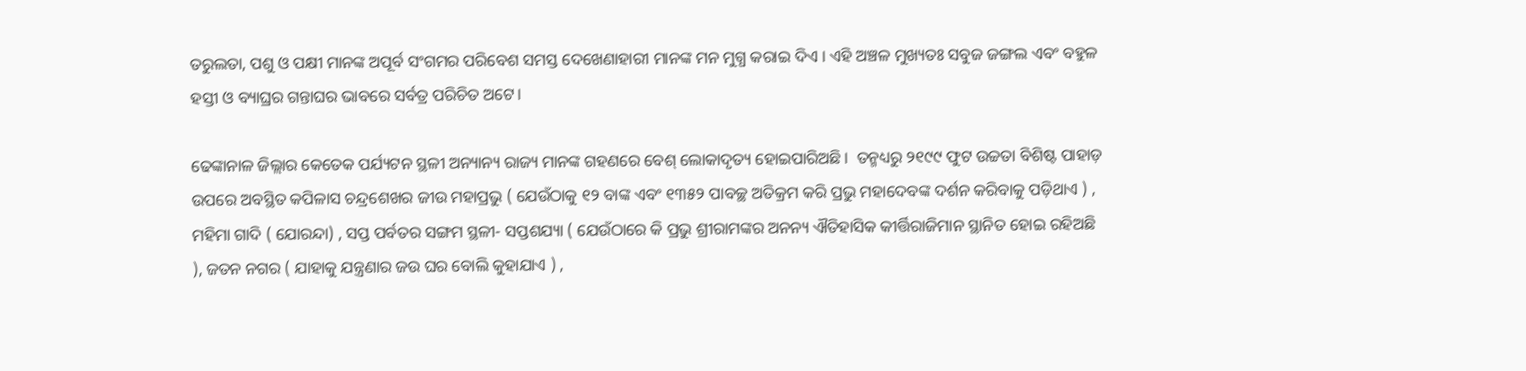ତରୁଲତା, ପଶୁ ଓ ପକ୍ଷୀ ମାନଙ୍କ ଅପୂର୍ବ ସଂଗମର ପରିବେଶ ସମସ୍ତ ଦେଖେଣାହାରୀ ମାନଙ୍କ ମନ ମୁଗ୍ଧ କରାଇ ଦିଏ । ଏହି ଅଞ୍ଚଳ ମୁଖ୍ୟତଃ ସବୁଜ ଜଙ୍ଗଲ ଏବଂ ବହୁଳ ହସ୍ତୀ ଓ ବ୍ୟାଘ୍ରର ଗନ୍ତାଘର ଭାବରେ ସର୍ବତ୍ର ପରିଚିତ ଅଟେ।

ଢେଙ୍କାନାଳ ଜିଲ୍ଲାର କେତେକ ପର୍ଯ୍ୟଟନ ସ୍ଥଳୀ ଅନ୍ୟାନ୍ୟ ରାଜ୍ୟ ମାନଙ୍କ ଗହଣରେ ବେଶ୍ ଲୋକାଦୃତ୍ୟ ହୋଇପାରିଅଛି ।  ତନ୍ମଧ୍ୟରୁ ୨୧୯୯ ଫୁଟ ଉଚ୍ଚତା ବିଶିଷ୍ଟ ପାହାଡ଼ ଉପରେ ଅବସ୍ଥିତ କପିଳାସ ଚନ୍ଦ୍ରଶେଖର ଜୀଉ ମହାପ୍ରଭୁ ( ଯେଉଁଠାକୁ ୧୨ ବାଙ୍କ ଏବଂ ୧୩୫୨ ପାବଚ୍ଛ ଅତିକ୍ରମ କରି ପ୍ରଭୁ ମହାଦେବଙ୍କ ଦର୍ଶନ କରିବାକୁ ପଡ଼ିଥାଏ ) , ମହିମା ଗାଦି ( ଯୋରନ୍ଦା) , ସପ୍ତ ପର୍ବତର ସଙ୍ଗମ ସ୍ଥଳୀ- ସପ୍ତଶଯ୍ୟା ( ଯେଉଁଠାରେ କି ପ୍ରଭୁ ଶ୍ରୀରାମଙ୍କର ଅନନ୍ୟ ଐତିହାସିକ କୀର୍ତ୍ତିରାଜିମାନ ସ୍ଥାନିତ ହୋଇ ରହିଅଛି ), ଜତନ ନଗର ( ଯାହାକୁ ଯନ୍ତ୍ରଣାର ଜଉ ଘର ବୋଲି କୁହାଯାଏ ) ,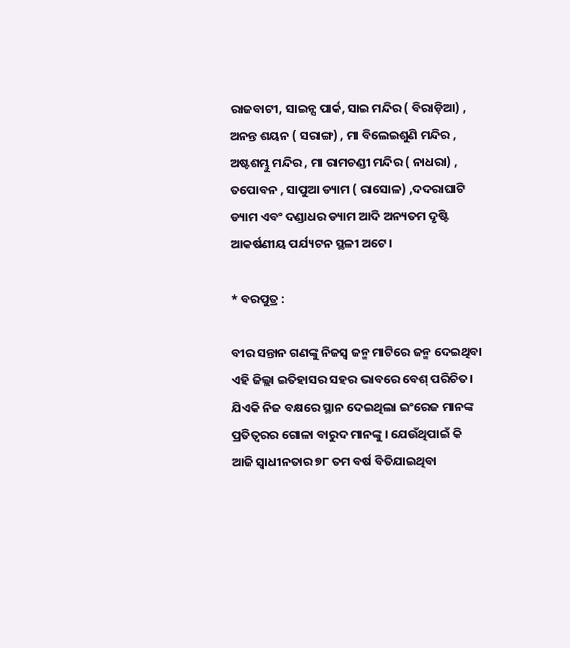ରାଜବାଟୀ, ସାଇନ୍ସ ପାର୍କ, ସାଇ ମନ୍ଦିର ( ବିରାଡ଼ିଆ) , ଅନନ୍ତ ଶୟନ ( ସରାଙ୍ଗ) , ମା ବିଲେଇଶୁଣି ମନ୍ଦିର , ଅଷ୍ଟଶମ୍ଭୁ ମନ୍ଦିର , ମା ରାମଚଣ୍ଡୀ ମନ୍ଦିର ( ନାଧରା) , ତପୋବନ , ସାପୁଆ ଡ୍ୟାମ ( ରାସୋଳ) ,ଦଦରାଘାଟି ଡ୍ୟାମ ଏବଂ ଦଣ୍ଡାଧର ଡ୍ୟାମ ଆଦି ଅନ୍ୟତମ ଦୃଷ୍ଟି ଆକର୍ଷଣୀୟ ପର୍ଯ୍ୟଟନ ସ୍ଥଳୀ ଅଟେ।

* ବରପୁତ୍ର :

ବୀର ସନ୍ତାନ ଗଣଙ୍କୁ ନିଜସ୍ଵ ଜନ୍ମ ମାଟିରେ ଜନ୍ମ ଦେଇଥିବା ଏହି ଜିଲ୍ଲା ଇତିହାସର ସହର ଭାବରେ ବେଶ୍ ପରିଚିତ। ଯିଏକି ନିଜ ବକ୍ଷରେ ସ୍ଥାନ ଦେଇଥିଲା ଇଂରେଜ ମାନଙ୍କ ପ୍ରତିତ୍ୱରର ଗୋଳା ବାରୁଦ ମାନଙ୍କୁ । ଯେଉଁଥିପାଇଁ କି ଆଜି ସ୍ବାଧୀନତାର ୭୮ ତମ ବର୍ଷ ବିତିଯାଇଥିବା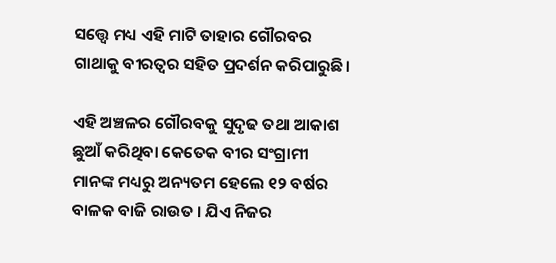ସତ୍ତ୍ୱେ ମଧ୍ୟ ଏହି ମାଟି ତାହାର ଗୌରବର ଗାଥାକୁ ବୀରତ୍ୱର ସହିତ ପ୍ରଦର୍ଶନ କରିପାରୁଛି।

ଏହି ଅଞ୍ଚଳର ଗୌରବକୁ ସୁଦୃଢ ତଥା ଆକାଶ ଛୁଆଁ କରିଥିବା କେତେକ ବୀର ସଂଗ୍ରାମୀ ମାନଙ୍କ ମଧ୍ୟରୁ ଅନ୍ୟତମ ହେଲେ ୧୨ ବର୍ଷର ବାଳକ ବାଜି ରାଉତ । ଯିଏ ନିଜର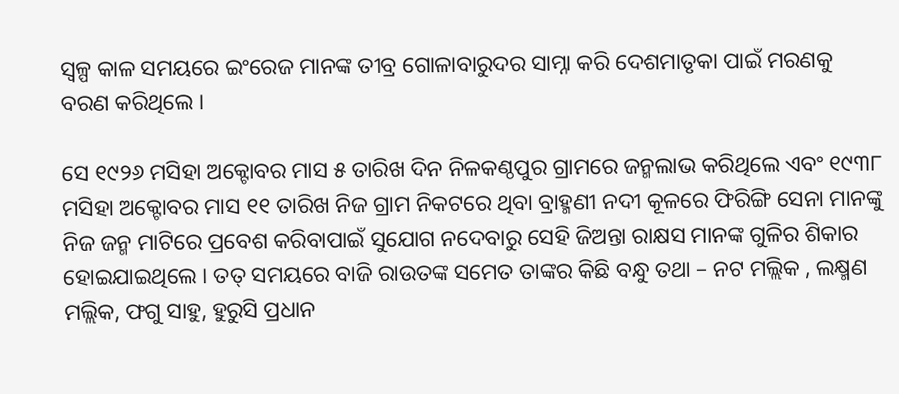ସ୍ୱଳ୍ପ କାଳ ସମୟରେ ଇଂରେଜ ମାନଙ୍କ ତୀବ୍ର ଗୋଳାବାରୁଦର ସାମ୍ନା କରି ଦେଶମାତୃକା ପାଇଁ ମରଣକୁ ବରଣ କରିଥିଲେ ।

ସେ ୧୯୨୬ ମସିହା ଅକ୍ଟୋବର ମାସ ୫ ତାରିଖ ଦିନ ନିଳକଣ୍ଠପୁର ଗ୍ରାମରେ ଜନ୍ମଲାଭ କରିଥିଲେ ଏବଂ ୧୯୩୮ ମସିହା ଅକ୍ଟୋବର ମାସ ୧୧ ତାରିଖ ନିଜ ଗ୍ରାମ ନିକଟରେ ଥିବା ବ୍ରାହ୍ମଣୀ ନଦୀ କୂଳରେ ଫିରିଙ୍ଗି ସେନା ମାନଙ୍କୁ ନିଜ ଜନ୍ମ ମାଟିରେ ପ୍ରବେଶ କରିବାପାଇଁ ସୁଯୋଗ ନଦେବାରୁ ସେହି ଜିଅନ୍ତା ରାକ୍ଷସ ମାନଙ୍କ ଗୁଳିର ଶିକାର ହୋଇଯାଇଥିଲେ । ତତ୍ ସମୟରେ ବାଜି ରାଉତଙ୍କ ସମେତ ତାଙ୍କର କିଛି ବନ୍ଧୁ ତଥା – ନଟ ମଲ୍ଲିକ , ଲକ୍ଷ୍ମଣ ମଲ୍ଲିକ, ଫଗୁ ସାହୁ, ହୁରୁସି ପ୍ରଧାନ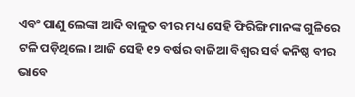ଏବଂ ପାଣୁ ଲେଙ୍କା ଆଦି ବାଳୁତ ବୀର ମଧ୍ୟ ସେହି ଫିରିଙ୍ଗି ମାନଙ୍କ ଗୁଳିରେ ଟଳି ପଡ଼ିଥିଲେ। ଆଜି ସେହି ୧୨ ବର୍ଷର ବାଜିଆ ବିଶ୍ଵର ସର୍ବ କନିଷ୍ଠ ବୀର ଭାବେ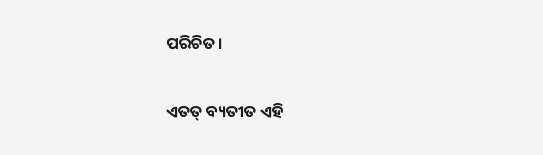ପରିଚିତ।

ଏତତ୍ ବ୍ୟତୀତ ଏହି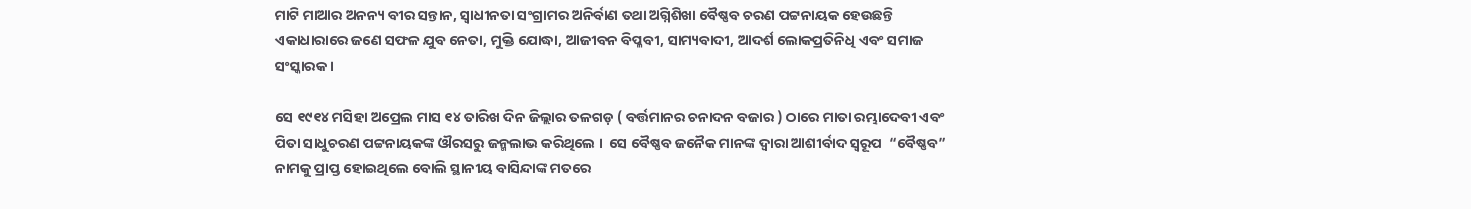ମାଟି ମାଆର ଅନନ୍ୟ ବୀର ସନ୍ତାନ, ସ୍ଵାଧୀନତା ସଂଗ୍ରାମର ଅନିର୍ବାଣ ତଥା ଅଗ୍ନିଶିଖା ବୈଷ୍ଣବ ଚରଣ ପଟ୍ଟନାୟକ ହେଉଛନ୍ତି ଏକାଧାରାରେ ଜଣେ ସଫଳ ଯୁବ ନେତା, ମୁକ୍ତି ଯୋଦ୍ଧା, ଆଜୀବନ ବିପ୍ଳବୀ, ସାମ୍ୟବାଦୀ, ଆଦର୍ଶ ଲୋକପ୍ରତିନିଧି ଏବଂ ସମାଜ ସଂସ୍କାରକ ।

ସେ ୧୯୧୪ ମସିହା ଅପ୍ରେଲ ମାସ ୧୪ ତାରିଖ ଦିନ ଜିଲ୍ଲାର ତଳଗଡ଼ ( ବର୍ତ୍ତମାନର ଚନାଦନ ବଜାର ) ଠାରେ ମାତା ରମ୍ଭାଦେବୀ ଏବଂ ପିତା ସାଧୁଚରଣ ପଟ୍ଟନାୟକଙ୍କ ଔରସରୁ ଜନ୍ମଲାଭ କରିଥିଲେ ।  ସେ ବୈଷ୍ଣବ ଜନୈକ ମାନଙ୍କ ଦ୍ଵାରା ଆଶୀର୍ବାଦ ସ୍ୱରୂପ  “ବୈଷ୍ଣବ” ନାମକୁ ପ୍ରାପ୍ତ ହୋଇଥିଲେ ବୋଲି ସ୍ଥାନୀୟ ବାସିନ୍ଦାଙ୍କ ମତରେ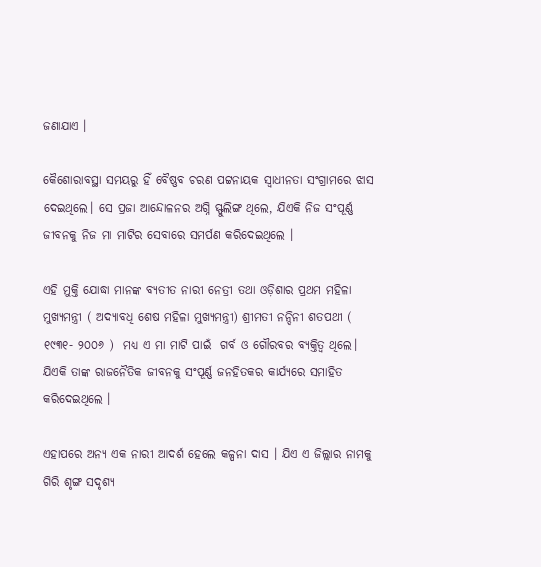ଜଣାଯାଏ ।

କୈଶୋରାବସ୍ଥା ସମୟରୁ ହିଁ ବୈଷ୍ଣବ ଚରଣ ପଟ୍ଟନାୟକ ସ୍ଵାଧୀନତା ସଂଗ୍ରାମରେ ଝାସ ଦେଇଥିଲେ। ସେ ପ୍ରଜା ଆନ୍ଦୋଳନର ଅଗ୍ନି ସ୍ଫୁଲିଙ୍ଗ ଥିଲେ, ଯିଏକି ନିଜ ସଂପୂର୍ଣ୍ଣ ଜୀବନକୁ ନିଜ ମା ମାଟିର ସେବାରେ ସମର୍ପଣ କରିଦେଇଥିଲେ ।

ଏହି ମୁକ୍ତି ଯୋଦ୍ଧା ମାନଙ୍କ ବ୍ୟତୀତ ନାରୀ ନେତ୍ରୀ ତଥା ଓଡ଼ିଶାର ପ୍ରଥମ ମହିଳା ମୁଖ୍ୟମନ୍ତ୍ରୀ ( ଅଦ୍ୟାବଧି ଶେଷ ମହିଳା ମୁଖ୍ୟମନ୍ତ୍ରୀ) ଶ୍ରୀମତୀ ନନ୍ଦିନୀ ଶତପଥୀ ( ୧୯୩୧- ୨୦୦୬ )  ମଧ୍ୟ ଏ ମା ମାଟି ପାଇଁ  ଗର୍ବ ଓ ଗୌରବର ବ୍ୟକ୍ତିତ୍ଵ ଥିଲେ। ଯିଏକି ତାଙ୍କ ରାଜନୈତିକ ଜୀବନକୁ ସଂପୂର୍ଣ୍ଣ ଜନହିତକର କାର୍ଯ୍ୟରେ ସମାହିତ କରିଦେଇଥିଲେ ।

ଏହାପରେ ଅନ୍ୟ ଏକ ନାରୀ ଆଦର୍ଶ ହେଲେ କଳ୍ପନା ଦାସ । ଯିଏ ଏ ଜିଲ୍ଲାର ନାମକୁ ଗିରି ଶୃଙ୍ଗ ସଦୃଶ୍ୟ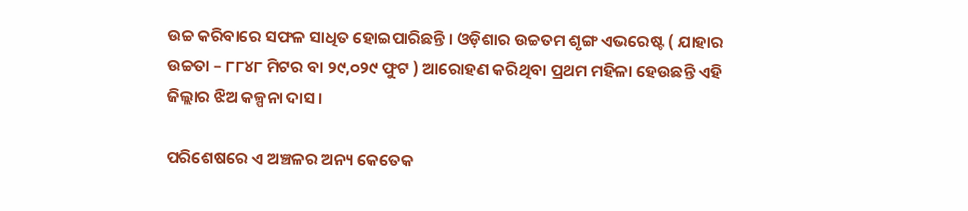ଉଚ୍ଚ କରିବାରେ ସଫଳ ସାଧିତ ହୋଇପାରିଛନ୍ତି । ଓଡ଼ିଶାର ଉଚ୍ଚତମ ଶୃଙ୍ଗ ଏଭରେଷ୍ଟ ( ଯାହାର ଉଚ୍ଚତା – ୮୮୪୮ ମିଟର ବା ୨୯,୦୨୯ ଫୁଟ ) ଆରୋହଣ କରିଥିବା ପ୍ରଥମ ମହିଳା ହେଉଛନ୍ତି ଏହି ଜିଲ୍ଲାର ଝିଅ କଳ୍ପନା ଦାସ।

ପରିଶେଷରେ ଏ ଅଞ୍ଚଳର ଅନ୍ୟ କେତେକ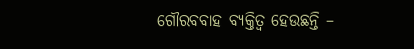ଗୌରବବାହ ବ୍ୟକ୍ତିତ୍ଵ ହେଉଛନ୍ତି –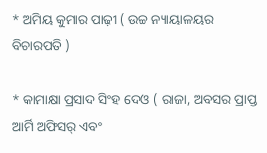* ଅମିୟ କୁମାର ପାଢ଼ୀ ( ଉଚ୍ଚ ନ୍ୟାୟାଳୟର ବିଚାରପତି )

* କାମାକ୍ଷା ପ୍ରସାଦ ସିଂହ ଦେଓ ( ରାଜା, ଅବସର ପ୍ରାପ୍ତ ଆର୍ମି ଅଫିସର୍ ଏବଂ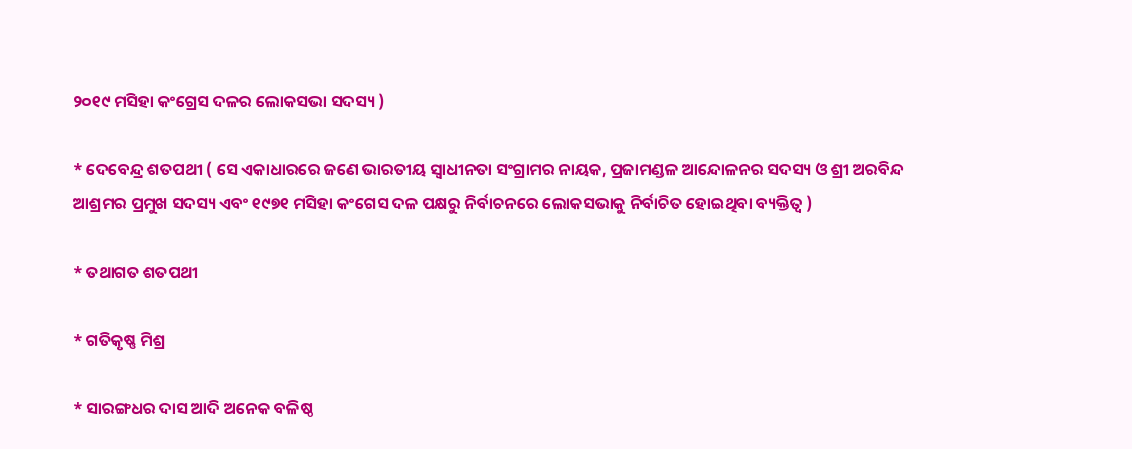୨୦୧୯ ମସିହା କଂଗ୍ରେସ ଦଳର ଲୋକସଭା ସଦସ୍ୟ )

* ଦେବେନ୍ଦ୍ର ଶତପଥୀ ( ସେ ଏକାଧାରରେ ଜଣେ ଭାରତୀୟ ସ୍ଵାଧୀନତା ସଂଗ୍ରାମର ନାୟକ, ପ୍ରଜାମଣ୍ଡଳ ଆନ୍ଦୋଳନର ସଦସ୍ୟ ଓ ଶ୍ରୀ ଅରବିନ୍ଦ ଆଶ୍ରମର ପ୍ରମୁଖ ସଦସ୍ୟ ଏବଂ ୧୯୭୧ ମସିହା କଂଗେସ ଦଳ ପକ୍ଷରୁ ନିର୍ବାଚନରେ ଲୋକସଭାକୁ ନିର୍ବାଚିତ ହୋଇଥିବା ବ୍ୟକ୍ତିତ୍ଵ )

* ତଥାଗତ ଶତପଥୀ

* ଗତିକୃଷ୍ଣ ମିଶ୍ର

* ସାରଙ୍ଗଧର ଦାସ ଆଦି ଅନେକ ବଳିଷ୍ଠ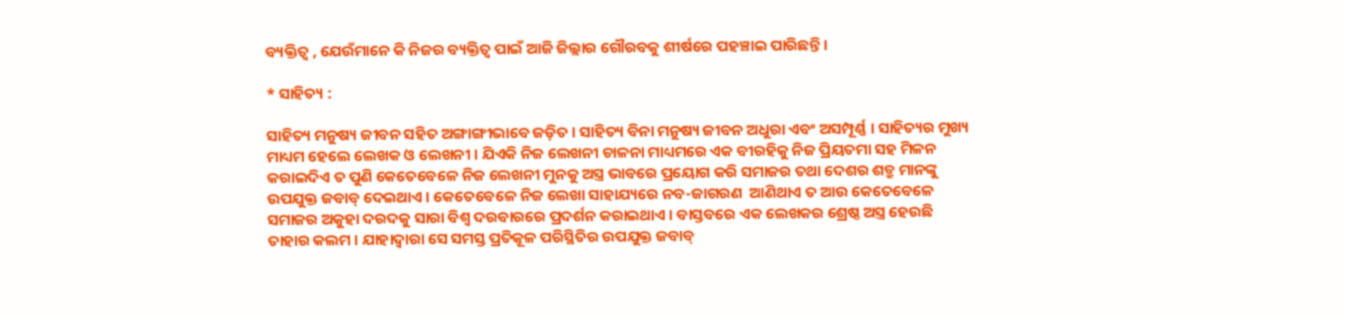ବ୍ୟକ୍ତିତ୍ଵ , ଯେଉଁମାନେ କି ନିଜର ବ୍ୟକ୍ତିତ୍ଵ ପାଇଁ ଆଜି ଜିଲ୍ଲାର ଗୌରବକୁ ଶୀର୍ଷରେ ପହଞ୍ଚାଇ ପାରିଛନ୍ତି ।

* ସାହିତ୍ୟ :

ସାହିତ୍ୟ ମନୁଷ୍ୟ ଜୀବନ ସହିତ ଅଙ୍ଗାଙ୍ଗୀଭାବେ ଜଡ଼ିତ । ସାହିତ୍ୟ ବିନା ମନୁଷ୍ୟ ଜୀବନ ଅଧୁରା ଏବଂ ଅସମ୍ପୂର୍ଣ୍ଣ । ସାହିତ୍ୟର ମୁଖ୍ୟ ମାଧ୍ୟମ ହେଲେ ଲେଖକ ଓ ଲେଖନୀ । ଯିଏକି ନିଜ ଲେଖନୀ ଚାଳନା ମାଧ୍ୟମରେ ଏକ ବୀରହିକୁ ନିଜ ପ୍ରିୟତମା ସହ ମିଳନ କରାଇଦିଏ ତ ପୁଣି କେତେବେଳେ ନିଜ ଲେଖନୀ ମୁନକୁ ଅସ୍ତ୍ର ଭାବରେ ପ୍ରୟୋଗ କରି ସମାଜର ତଥା ଦେଶର ଶତ୍ରୁ ମାନଙ୍କୁ ଉପଯୁକ୍ତ ଜବାବ୍ ଦେଇଥାଏ । କେତେବେଳେ ନିଜ ଲେଖା ସାହାଯ୍ୟରେ ନବ-ଜାଗରଣ  ଆଣିଥାଏ ତ ଆଉ କେତେବେଳେ ସମାଜର ଅକୁହା ଦରଦକୁ ସାରା ବିଶ୍ଵ ଦରବାରରେ ପ୍ରଦର୍ଶନ କରାଇଥାଏ । ବାସ୍ତବରେ ଏକ ଲେଖକର ଶ୍ରେଷ୍ଠ ଅସ୍ତ୍ର ହେଉଛି ତାହାର କଲମ । ଯାହାଦ୍ଵାରା ସେ ସମସ୍ତ ପ୍ରତିକୂଳ ପରିସ୍ଥିତିର ଉପଯୁକ୍ତ ଜବାବ୍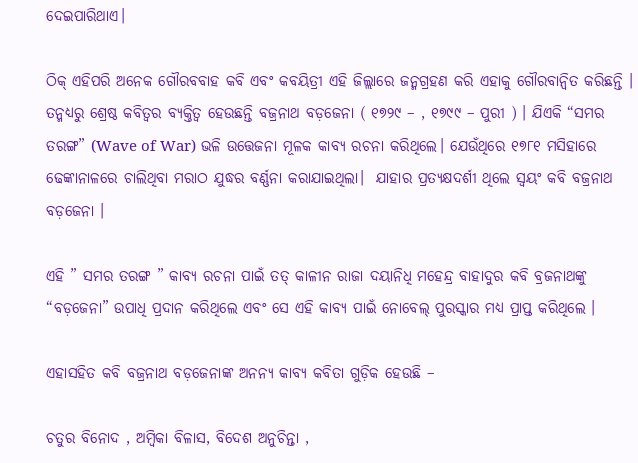ଦେଇପାରିଥାଏ।

ଠିକ୍ ଏହିପରି ଅନେକ ଗୌରବବାହ କବି ଏବଂ କବୟିତ୍ରୀ ଏହି ଜିଲ୍ଲାରେ ଜନ୍ମଗ୍ରହଣ କରି ଏହାକୁ ଗୌରବାନ୍ଵିତ କରିଛନ୍ତି । ତନ୍ମଧ୍ୟରୁ ଶ୍ରେଷ୍ଠ କବିତ୍ୱର ବ୍ୟକ୍ତିତ୍ଵ ହେଉଛନ୍ତି ବଜ୍ରନାଥ ବଡ଼ଜେନା ( ୧୭୨୯ – , ୧୭୯୯ – ପୁରୀ ) । ଯିଏକି “ସମର ତରଙ୍ଗ” (Wave of War) ଭଳି ଉତ୍ତେଜନା ମୂଳକ କାବ୍ୟ ରଚନା କରିଥିଲେ। ଯେଉଁଥିରେ ୧୭୮୧ ମସିହାରେ ଢେଙ୍କାନାଳରେ ଚାଲିଥିବା ମରାଠ ଯୁଦ୍ଧର ବର୍ଣ୍ଣନା କରାଯାଇଥିଲା।  ଯାହାର ପ୍ରତ୍ୟକ୍ଷଦର୍ଶୀ ଥିଲେ ସ୍ୱୟଂ କବି ବଜ୍ରନାଥ ବଡ଼ଜେନା ।

ଏହି ” ସମର ତରଙ୍ଗ ” କାବ୍ୟ ରଚନା ପାଇଁ ତତ୍ କାଳୀନ ରାଜା ଦୟାନିଧି ମହେନ୍ଦ୍ର ବାହାଦୁର କବି ବ୍ରଜନାଥଙ୍କୁ “ବଡ଼ଜେନା” ଉପାଧି ପ୍ରଦାନ କରିଥିଲେ ଏବଂ ସେ ଏହି କାବ୍ୟ ପାଇଁ ନୋବେଲ୍ ପୁରସ୍କାର ମଧ୍ୟ ପ୍ରାପ୍ତ କରିଥିଲେ ।

ଏହାସହିତ କବି ବଜ୍ରନାଥ ବଡ଼ଜେନାଙ୍କ ଅନନ୍ୟ କାବ୍ୟ କବିତା ଗୁଡ଼ିକ ହେଉଛି –

ଚତୁର ବିନୋଦ , ଅମ୍ବିକା ବିଳାସ, ବିଦେଶ ଅନୁଚିନ୍ତା ,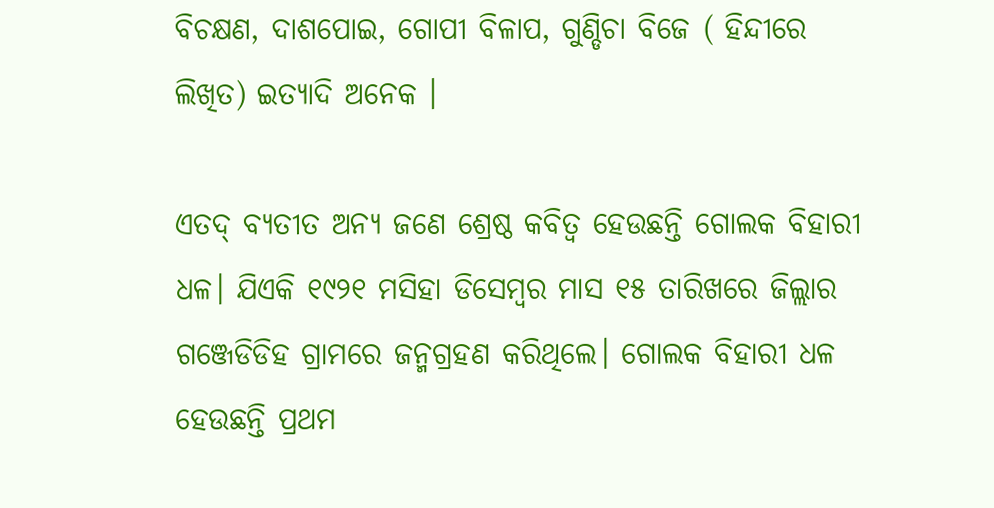ବିଚକ୍ଷଣ, ଦାଶପୋଇ, ଗୋପୀ ବିଳାପ, ଗୁଣ୍ଡିଚା ବିଜେ ( ହିନ୍ଦୀରେ ଲିଖିତ) ଇତ୍ୟାଦି ଅନେକ ।

ଏତଦ୍ ବ୍ୟତୀତ ଅନ୍ୟ ଜଣେ ଶ୍ରେଷ୍ଠ କବିତ୍ଵ ହେଉଛନ୍ତି ଗୋଲକ ବିହାରୀ ଧଳ। ଯିଏକି ୧୯୨୧ ମସିହା ଡିସେମ୍ବର ମାସ ୧୫ ତାରିଖରେ ଜିଲ୍ଲାର ଗଞ୍ଜେଡିଡିହ ଗ୍ରାମରେ ଜନ୍ମଗ୍ରହଣ କରିଥିଲେ। ଗୋଲକ ବିହାରୀ ଧଳ ହେଉଛନ୍ତି ପ୍ରଥମ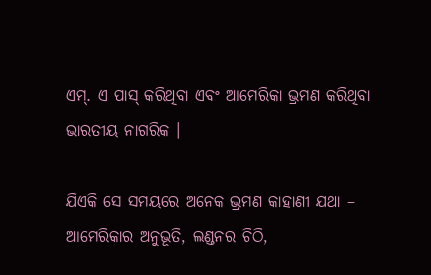ଏମ୍. ଏ ପାସ୍ କରିଥିବା ଏବଂ ଆମେରିକା ଭ୍ରମଣ କରିଥିବା ଭାରତୀୟ ନାଗରିକ ।

ଯିଏକି ସେ ସମୟରେ ଅନେକ ଭ୍ରମଣ କାହାଣୀ ଯଥା – ଆମେରିକାର ଅନୁଭୂତି, ଲଣ୍ଡନର ଚିଠି,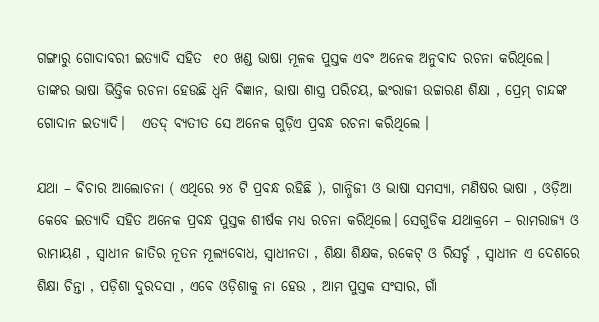ଗଙ୍ଗାରୁ ଗୋଦାବରୀ ଇତ୍ୟାଦି ସହିତ  ୧୦ ଖଣ୍ଡ ଭାଷା ମୂଳକ ପୁସ୍ତକ ଏବଂ ଅନେକ ଅନୁବାଦ ରଚନା କରିଥିଲେ। ତାଙ୍କର ଭାଷା ଭିତ୍ତିକ ରଚନା ହେଉଛି ଧ୍ଵନି ବିଜ୍ଞାନ, ଭାଷା ଶାସ୍ତ୍ର ପରିଚୟ, ଇଂରାଜୀ ଉଚ୍ଚାରଣ ଶିକ୍ଷା , ପ୍ରେମ୍ ଚାନ୍ଦଙ୍କ ଗୋଦାନ ଇତ୍ୟାଦି।   ଏତଦ୍ ବ୍ୟତୀତ ସେ ଅନେକ ଗୁଡ଼ିଏ ପ୍ରବନ୍ଧ ରଚନା କରିଥିଲେ ।

ଯଥା – ବିଚାର ଆଲୋଚନା ( ଏଥିରେ ୨୪ ଟି ପ୍ରବନ୍ଧ ରହିଛି ), ଗାନ୍ଧିଜୀ ଓ ଭାଷା ସମସ୍ୟା, ମଣିଷର ଭାଷା , ଓଡ଼ିଆ କେବେ ଇତ୍ୟାଦି ସହିତ ଅନେକ ପ୍ରବନ୍ଧ ପୁସ୍ତକ ଶୀର୍ଷକ ମଧ୍ୟ ରଚନା କରିଥିଲେ। ସେଗୁଡିକ ଯଥାକ୍ରମେ – ରାମରାଜ୍ୟ ଓ ରାମାୟଣ , ସ୍ଵାଧୀନ ଜାତିର ନୂତନ ମୂଲ୍ୟବୋଧ, ସ୍ଵାଧୀନତା , ଶିକ୍ଷା ଶିକ୍ଷକ, ରକେଟ୍‌ ଓ ରିସର୍ଚ୍ଚ , ସ୍ଵାଧୀନ ଏ ଦେଶରେ ଶିକ୍ଷା ଚିନ୍ତା , ପଡ଼ିଶା ଦୁରଦସା , ଏବେ ଓଡ଼ିଶାକୁ ନା ହେଉ , ଆମ ପୁସ୍ତକ ସଂସାର, ଗାଁ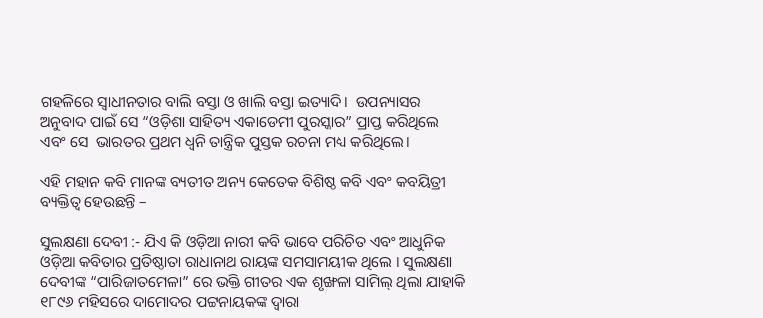ଗହଳିରେ ସ୍ଵାଧୀନତାର ବାଲି ବସ୍ତା ଓ ଖାଲି ବସ୍ତା ଇତ୍ୟାଦି।  ଉପନ୍ୟାସର ଅନୁବାଦ ପାଇଁ ସେ “ଓଡ଼ିଶା ସାହିତ୍ୟ ଏକାଡେମୀ ପୁରସ୍କାର” ପ୍ରାପ୍ତ କରିଥିଲେ ଏବଂ ସେ  ଭାରତର ପ୍ରଥମ ଧ୍ଵନି ତାନ୍ତ୍ରିକ ପୁସ୍ତକ ରଚନା ମଧ୍ୟ କରିଥିଲେ।

ଏହି ମହାନ କବି ମାନଙ୍କ ବ୍ୟତୀତ ଅନ୍ୟ କେତେକ ବିଶିଷ୍ଠ କବି ଏବଂ କବୟିତ୍ରୀ ବ୍ୟକ୍ତିତ୍ଵ ହେଉଛନ୍ତି –

ସୁଲକ୍ଷଣା ଦେବୀ :- ଯିଏ କି ଓଡ଼ିଆ ନାରୀ କବି ଭାବେ ପରିଚିତ ଏବଂ ଆଧୁନିକ ଓଡ଼ିଆ କବିତାର ପ୍ରତିଷ୍ଠାତା ରାଧାନାଥ ରାୟଙ୍କ ସମସାମୟୀକ ଥିଲେ । ସୁଲକ୍ଷଣା ଦେବୀଙ୍କ “ପାରିଜାତମେଳା” ରେ ଭକ୍ତି ଗୀତର ଏକ ଶୃଙ୍ଖଳା ସାମିଲ୍ ଥିଲା ଯାହାକି ୧୮୯୬ ମହିସରେ ଦାମୋଦର ପଟ୍ଟନାୟକଙ୍କ ଦ୍ଵାରା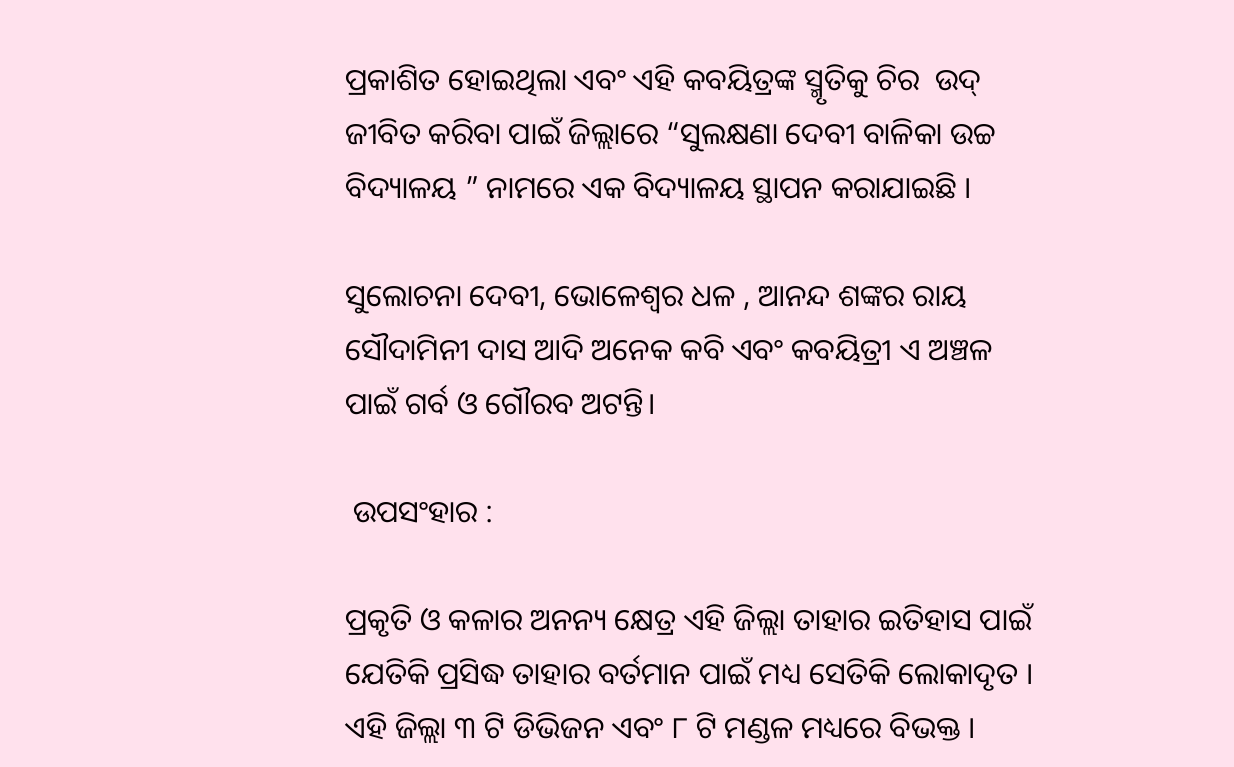ପ୍ରକାଶିତ ହୋଇଥିଲା ଏବଂ ଏହି କବୟିତ୍ରଙ୍କ ସ୍ମୃତିକୁ ଚିର  ଉଦ୍ ଜୀବିତ କରିବା ପାଇଁ ଜିଲ୍ଲାରେ “ସୁଲକ୍ଷଣା ଦେବୀ ବାଳିକା ଉଚ୍ଚ ବିଦ୍ୟାଳୟ ” ନାମରେ ଏକ ବିଦ୍ୟାଳୟ ସ୍ଥାପନ କରାଯାଇଛି ।

ସୁଲୋଚନା ଦେବୀ, ଭୋଳେଶ୍ୱର ଧଳ , ଆନନ୍ଦ ଶଙ୍କର ରାୟ ସୌଦାମିନୀ ଦାସ ଆଦି ଅନେକ କବି ଏବଂ କବୟିତ୍ରୀ ଏ ଅଞ୍ଚଳ ପାଇଁ ଗର୍ବ ଓ ଗୌରବ ଅଟନ୍ତି।

 ଉପସଂହାର :

ପ୍ରକୃତି ଓ କଳାର ଅନନ୍ୟ କ୍ଷେତ୍ର ଏହି ଜିଲ୍ଲା ତାହାର ଇତିହାସ ପାଇଁ ଯେତିକି ପ୍ରସିଦ୍ଧ ତାହାର ବର୍ତମାନ ପାଇଁ ମଧ୍ୟ ସେତିକି ଲୋକାଦୃତ । ଏହି ଜିଲ୍ଲା ୩ ଟି ଡିଭିଜନ ଏବଂ ୮ ଟି ମଣ୍ଡଳ ମଧ୍ୟରେ ବିଭକ୍ତ ।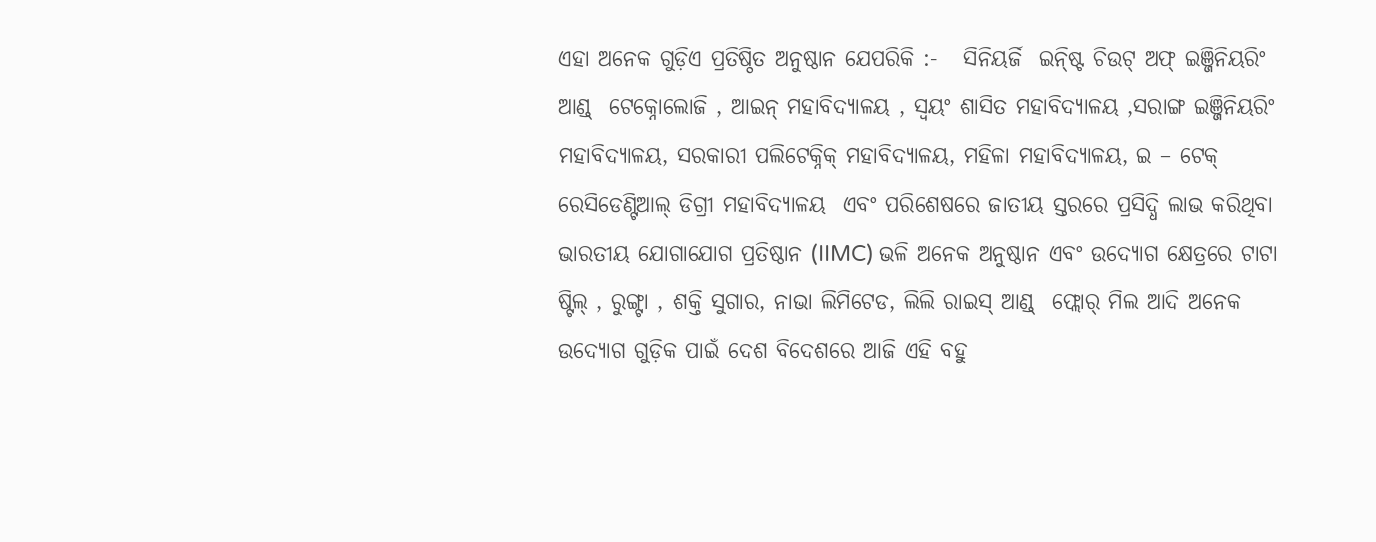ଏହା ଅନେକ ଗୁଡ଼ିଏ ପ୍ରତିଷ୍ଠିତ ଅନୁଷ୍ଠାନ ଯେପରିକି :-   ସିନିୟର୍ଜି  ଇନ୍ଷ୍ଟି ଚିଉଟ୍ ଅଫ୍ ଇଞ୍ଜିନିୟରିଂ ଆଣ୍ଡ୍  ଟେକ୍ନୋଲୋଜି , ଆଇନ୍ ମହାବିଦ୍ୟାଳୟ , ସ୍ୱୟଂ ଶାସିତ ମହାବିଦ୍ୟାଳୟ ,ସରାଙ୍ଗ ଇଞ୍ଜିନିୟରିଂ ମହାବିଦ୍ୟାଳୟ, ସରକାରୀ ପଲିଟେକ୍ନିକ୍ ମହାବିଦ୍ୟାଳୟ, ମହିଳା ମହାବିଦ୍ୟାଳୟ, ଇ – ଟେକ୍ ରେସିଡେଣ୍ଟିଆଲ୍ ଡିଗ୍ରୀ ମହାବିଦ୍ୟାଳୟ  ଏବଂ ପରିଶେଷରେ ଜାତୀୟ ସ୍ତରରେ ପ୍ରସିଦ୍ଧି ଲାଭ କରିଥିବା ଭାରତୀୟ ଯୋଗାଯୋଗ ପ୍ରତିଷ୍ଠାନ (IIMC) ଭଳି ଅନେକ ଅନୁଷ୍ଠାନ ଏବଂ ଉଦ୍ୟୋଗ କ୍ଷେତ୍ରରେ ଟାଟା ଷ୍ଟିଲ୍ , ରୁଙ୍ଗ୍ଟା , ଶକ୍ତି ସୁଗାର, ନାଭା ଲିମିଟେଡ, ଲିଲି ରାଇସ୍ ଆଣ୍ଡ୍  ଫ୍ଲୋର୍ ମିଲ ଆଦି ଅନେକ ଉଦ୍ୟୋଗ ଗୁଡ଼ିକ ପାଇଁ ଦେଶ ବିଦେଶରେ ଆଜି ଏହି ବହୁ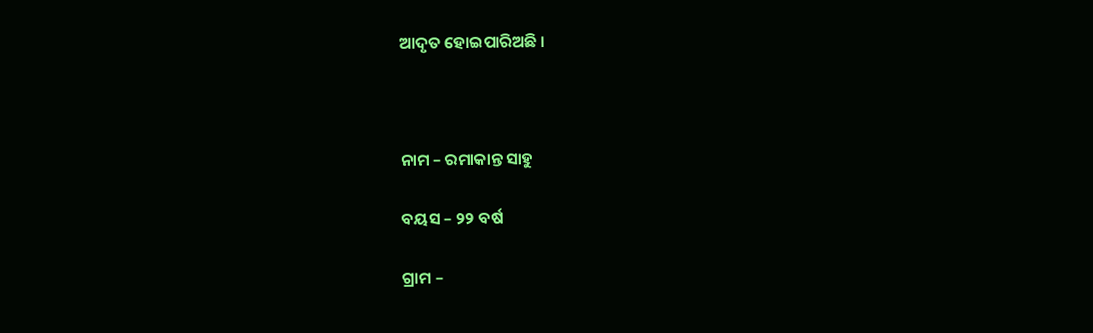ଆଦୃତ ହୋଇପାରିଅଛି ।



ନାମ – ରମାକାନ୍ତ ସାହୁ

ବୟସ – ୨୨ ବର୍ଷ

ଗ୍ରାମ –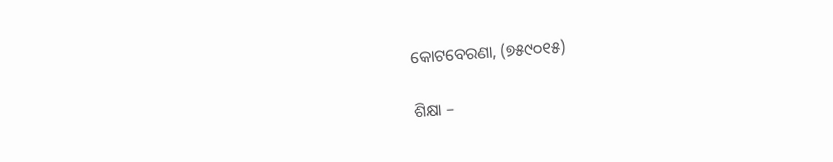କୋଟବେରଣା, (୭୫୯୦୧୫)

ଶିକ୍ଷା –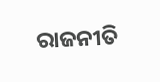ରାଜନୀତି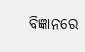ବିଜ୍ଞାନରେ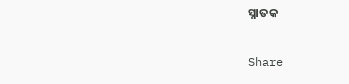ସ୍ନାତକ

Share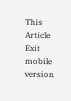This Article
Exit mobile version